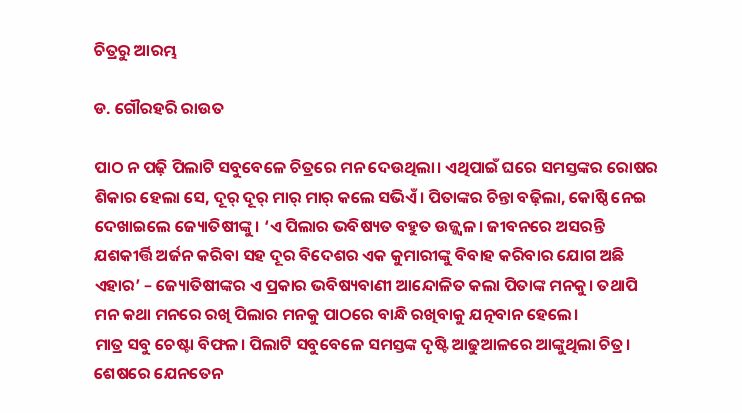ଚିତ୍ରରୁ ଆରମ୍ଭ

ଡ. ଗୌରହରି ରାଉତ

ପାଠ ନ ପଢ଼ି ପିଲାଟି ସବୁବେଳେ ଚିତ୍ରରେ ମନ ଦେଉଥିଲା। ଏଥିପାଇଁ ଘରେ ସମସ୍ତଙ୍କର ରୋଷର ଶିକାର ହେଲା ସେ, ଦୂର୍‌ ଦୂର୍‌ ମାର୍‌ ମାର୍‌ କଲେ ସଭିଏଁ। ପିତାଙ୍କର ଚିନ୍ତା ବଢ଼ିଲା, କୋଷ୍ଠି ନେଇ ଦେଖାଇଲେ ଜ୍ୟୋତିଷୀଙ୍କୁ। ‘ଏ ପିଲାର ଭବିଷ୍ୟତ ବହୁତ ଉଜ୍ଜ୍ୱଳ। ଜୀବନରେ ଅସରନ୍ତି ଯଶକୀର୍ତ୍ତି ଅର୍ଜନ କରିବା ସହ ଦୂର ବିଦେଶର ଏକ କୁମାରୀଙ୍କୁ ବିବାହ କରିବାର ଯୋଗ ଅଛି ଏହାର’ – ଜ୍ୟୋତିଷୀଙ୍କର ଏ ପ୍ରକାର ଭବିଷ୍ୟବାଣୀ ଆନ୍ଦୋଳିତ କଲା ପିତାଙ୍କ ମନକୁ। ତଥାପି ମନ କଥା ମନରେ ରଖି ପିଲାର ମନକୁ ପାଠରେ ବାନ୍ଧି ରଖିବାକୁ ଯତ୍ନବାନ ହେଲେ।
ମାତ୍ର ସବୁ ଚେଷ୍ଟା ବିଫଳ। ପିଲାଟି ସବୁବେଳେ ସମସ୍ତଙ୍କ ଦୃଷ୍ଟି ଆଢୁଆଳରେ ଆଙ୍କୁଥିଲା ଚିତ୍ର। ଶେଷରେ ଯେନତେନ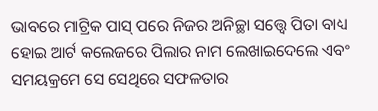ଭାବରେ ମାଟ୍ରିକ ପାସ୍‌ ପରେ ନିଜର ଅନିଚ୍ଛା ସତ୍ତ୍ୱେ ପିତା ବାଧ୍ୟ ହୋଇ ଆର୍ଟ କଲେଜରେ ପିଲାର ନାମ ଲେଖାଇଦେଲେ ଏବଂ ସମୟକ୍ରମେ ସେ ସେଥିରେ ସଫଳତାର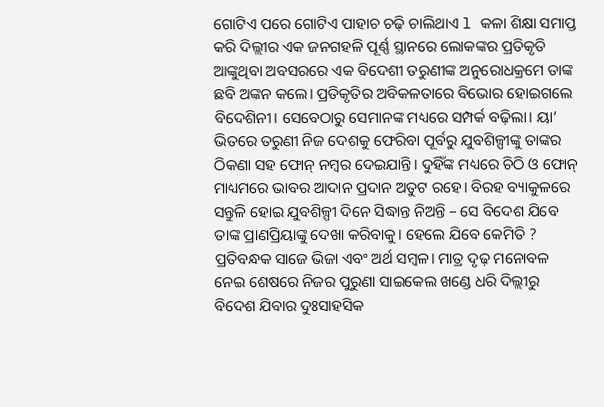ଗୋଟିଏ ପରେ ଗୋଟିଏ ପାହାଚ ଚଢ଼ି ଚାଲିଥାଏ l କଳା ଶିକ୍ଷା ସମାପ୍ତ କରି ଦିଲ୍ଲୀର ଏକ ଜନଗହଳି ପୂର୍ଣ୍ଣ ସ୍ଥାନରେ ଲୋକଙ୍କର ପ୍ରତିକୃତି ଆଙ୍କୁଥିବା ଅବସରରେ ଏକ ବିଦେଶୀ ତରୁଣୀଙ୍କ ଅନୁରୋଧକ୍ରମେ ତାଙ୍କ ଛବି ଅଙ୍କନ କଲେ। ପ୍ରତିକୃତିର ଅବିକଳତାରେ ବିଭୋର ହୋଇଗଲେ ବିଦେଶିନୀ। ସେବେଠାରୁ ସେମାନଙ୍କ ମଧ୍ୟରେ ସମ୍ପର୍କ ବଢ଼ିଲା। ୟା’ ଭିତରେ ତରୁଣୀ ନିଜ ଦେଶକୁ ଫେରିବା ପୂର୍ବରୁ ଯୁବଶିଳ୍ପୀଙ୍କୁ ତାଙ୍କର ଠିକଣା ସହ ଫୋନ୍‌ ନମ୍ବର ଦେଇଯାନ୍ତି। ଦୁହିଁଙ୍କ ମଧ୍ୟରେ ଚିଠି ଓ ଫୋନ୍‌ ମାଧ୍ୟମରେ ଭାବର ଆଦାନ ପ୍ରଦାନ ଅତୁଟ ରହେ। ବିରହ ବ୍ୟାକୁଳରେ ସନ୍ତୁଳି ହୋଇ ଯୁବଶିଳ୍ପୀ ଦିନେ ସିଦ୍ଧାନ୍ତ ନିଅନ୍ତି – ସେ ବିଦେଶ ଯିବେ ତାଙ୍କ ପ୍ରାଣପ୍ରିୟାଙ୍କୁ ଦେଖା କରିବାକୁ। ହେଲେ ଯିବେ କେମିତି ? ପ୍ରତିବନ୍ଧକ ସାଜେ ଭିଜା ଏବଂ ଅର୍ଥ ସମ୍ବଳ। ମାତ୍ର ଦୃଢ଼ ମନୋବଳ ନେଇ ଶେଷରେ ନିଜର ପୁରୁଣା ସାଇକେଲ ଖଣ୍ଡେ ଧରି ଦିଲ୍ଲୀରୁ ବିଦେଶ ଯିବାର ଦୁଃସାହସିକ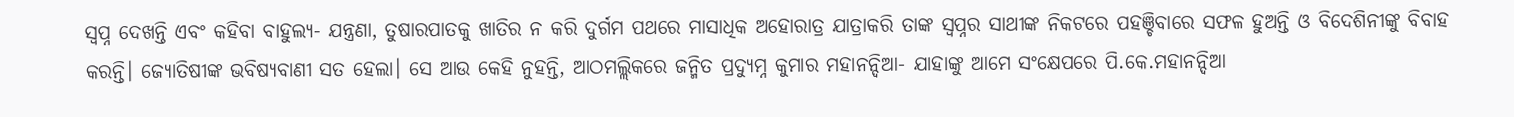ସ୍ବପ୍ନ ଦେଖନ୍ତି ଏବଂ କହିବା ବାହୁଲ୍ୟ- ଯନ୍ତ୍ରଣା, ତୁଷାରପାତକୁ ଖାତିର ନ କରି ଦୁର୍ଗମ ପଥରେ ମାସାଧିକ ଅହୋରାତ୍ର ଯାତ୍ରାକରି ତାଙ୍କ ସ୍ବପ୍ନର ସାଥୀଙ୍କ ନିକଟରେ ପହଞ୍ଚିବାରେ ସଫଳ ହୁଅନ୍ତି ଓ ବିଦେଶିନୀଙ୍କୁ ବିବାହ କରନ୍ତି। ଜ୍ୟୋତିଷୀଙ୍କ ଭବିଷ୍ୟବାଣୀ ସତ ହେଲା। ସେ ଆଉ କେହି ନୁହନ୍ତି, ଆଠମଲ୍ଲିକରେ ଜନ୍ମିତ ପ୍ରଦ୍ୟୁମ୍ନ କୁମାର ମହାନନ୍ଦିଆ- ଯାହାଙ୍କୁ ଆମେ ସଂକ୍ଷେପରେ ପି.କେ.ମହାନନ୍ଦିଆ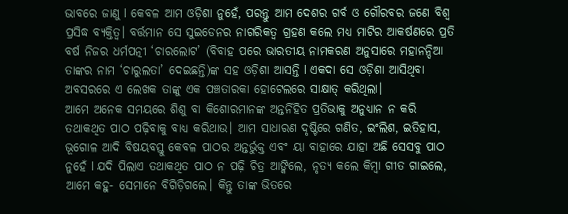ଭାବରେ ଜାଣୁ l କେବଳ ଆମ ଓଡ଼ିଶା ନୁହେଁ, ପରନ୍ତୁ ଆମ ଦେଶର ଗର୍ବ ଓ ଗୌରବର ଜଣେ ବିଶ୍ୱ ପ୍ରସିଦ୍ଧ ବ୍ୟକ୍ତିତ୍ୱ। ବର୍ତ୍ତମାନ ସେ ସୁଇଡେନର ନାଗରିକତ୍ୱ ଗ୍ରହଣ କଲେ ମଧ୍ୟ ମାଟିର ଆକର୍ଷଣରେ ପ୍ରତି ବର୍ଷ ନିଜର ଧର୍ମପତ୍ନୀ ‘ଚାରଲୋଟ’ (ବିବାହ ପରେ ଭାରତୀୟ ନାମକରଣ ଅନୁସାରେ ମହାନନ୍ଦିଆ ତାଙ୍କର ନାମ ‘ଚାରୁଲତା’ ଦେଇଛନ୍ତି)ଙ୍କ ସହ ଓଡ଼ିଶା ଆସନ୍ତି l ଏକଦା ସେ ଓଡ଼ିଶା ଆସିଥିବା ଅବସରରେ ଏ ଲେଖକ ତାଙ୍କୁ ଏକ ପଞ୍ଚତାରକା ହୋଟେଲରେ ସାକ୍ଷାତ୍‌ କରିଥିଲା।
ଆମେ ଅନେକ ସମୟରେ ଶିଶୁ ବା କିଶୋରମାନଙ୍କ ଅନ୍ତର୍ନିହିତ ପ୍ରତିଭାକୁ ଅନୁଧ୍ୟାନ ନ କରି ତଥାକଥିତ ପାଠ ପଢ଼ିବାକୁ ବାଧ୍ୟ କରିଥାଉ। ଆମ ସାଧାରଣ ଦୃଷ୍ଟିରେ ଗଣିତ, ଇଂଲିଶ, ଇତିହାସ, ଭୂଗୋଳ ଆଦି ବିଷୟବସ୍ତୁ କେବଳ ପାଠର ଅନ୍ତର୍ଭୁକ୍ତ ଏବଂ ୟା ବାହାରେ ଯାହା ଅଛି ସେସବୁ ପାଠ ନୁହେଁ l ଯଦି ପିଲାଏ ତଥାକଥିତ ପାଠ ନ ପଢ଼ି ଚିତ୍ର ଆଙ୍କିଲେ, ନୃତ୍ୟ କଲେ କିମ୍ବା ଗୀତ ଗାଇଲେ, ଆମେ କହୁ- ସେମାନେ ବିଗିଡ଼ିଗଲେ। କିନ୍ତୁ ତାଙ୍କ ଭିତରେ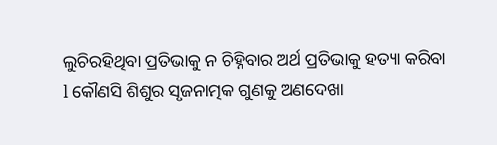ଲୁଚିରହିଥିବା ପ୍ରତିଭାକୁ ନ ଚିହ୍ନିବାର ଅର୍ଥ ପ୍ରତିଭାକୁ ହତ୍ୟା କରିବା l କୌଣସି ଶିଶୁର ସୃଜନାତ୍ମକ ଗୁଣକୁ ଅଣଦେଖା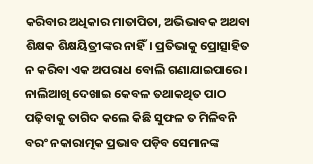କରିବାର ଅଧିକାର ମାତାପିତା, ଅଭିଭାବକ ଅଥବା ଶିକ୍ଷକ ଶିକ୍ଷୟିତ୍ରୀଙ୍କର ନାହିଁ। ପ୍ରତିଭାକୁ ପ୍ରୋତ୍ସାହିତ ନ କରିବା ଏକ ଅପରାଧ ବୋଲି ଗଣାଯାଇପାରେ। ନାଲିଆଖି ଦେଖାଇ କେବଳ ତଥାକଥିତ ପାଠ ପଢ଼ିବାକୁ ତାଗିଦ କଲେ କିଛି ସୁଫଳ ତ ମିଳିବନି ବରଂ ନକାରାତ୍ମକ ପ୍ରଭାବ ପଡ଼ିବ ସେମାନଙ୍କ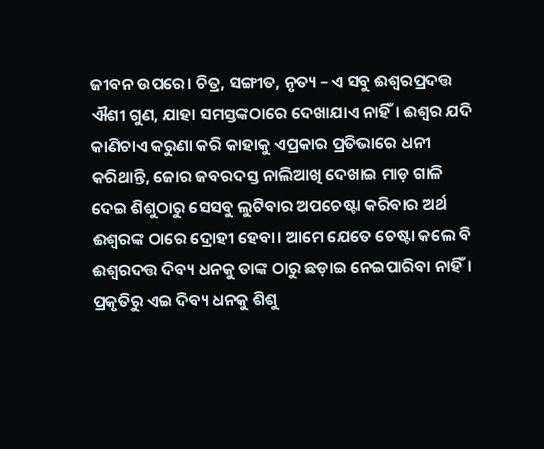ଜୀବନ ଉପରେ। ଚିତ୍ର, ସଙ୍ଗୀତ, ନୃତ୍ୟ – ଏ ସବୁ ଈଶ୍ୱରପ୍ରଦତ୍ତ ଐଶୀ ଗୁଣ, ଯାହା ସମସ୍ତଙ୍କଠାରେ ଦେଖାଯାଏ ନାହିଁ। ଈଶ୍ୱର ଯଦି କାଣିଚାଏ କରୁଣା କରି କାହାକୁ ଏପ୍ରକାର ପ୍ରତିଭାରେ ଧନୀ କରିଥାନ୍ତି, ଜୋର ଜବରଦସ୍ତ ନାଲିଆଖି ଦେଖାଇ ମାଡ଼ ଗାଳି ଦେଇ ଶିଶୁଠାରୁ ସେସବୁ ଲୁଟିବାର ଅପଚେଷ୍ଟା କରିବାର ଅର୍ଥ ଈଶ୍ୱରଙ୍କ ଠାରେ ଦ୍ରୋହୀ ହେବା। ଆମେ ଯେତେ ଚେଷ୍ଟା କଲେ ବି ଈଶ୍ୱରଦତ୍ତ ଦିବ୍ୟ ଧନକୁ ତାଙ୍କ ଠାରୁ ଛଡ଼ାଇ ନେଇପାରିବା ନାହିଁ। ପ୍ରକୃତିରୁ ଏଇ ଦିବ୍ୟ ଧନକୁ ଶିଶୁ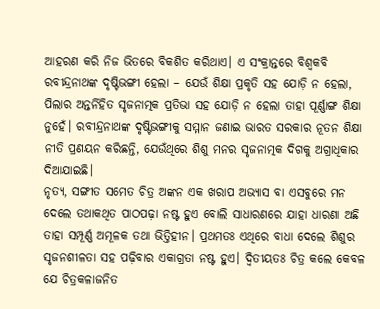ଆହରଣ କରି ନିଜ ଭିତରେ ବିକଶିତ କରିଥାଏ। ଏ ସଂକ୍ରାନ୍ତରେ ବିଶ୍ୱକବି ରବୀନ୍ଦ୍ରନାଥଙ୍କ ଦୃଷ୍ଟିଭଙ୍ଗୀ ହେଲା – ଯେଉଁ ଶିକ୍ଷା ପ୍ରକୃତି ସହ ଯୋଡ଼ି ନ ହେଲା, ପିଲାର ଅନ୍ତର୍ନିହିତ ସୃଜନାତ୍ମକ ପ୍ରତିଭା ସହ ଯୋଡ଼ି ନ ହେଲା ତାହା ପୂର୍ଣ୍ଣାଙ୍ଗ ଶିକ୍ଷା ନୁହେଁ। ରବୀନ୍ଦ୍ରନାଥଙ୍କ ଦୃଷ୍ଟିଭଙ୍ଗୀକୁ ସମ୍ମାନ ଜଣାଇ ଭାରତ ସରକାର ନୂତନ ଶିକ୍ଷା ନୀତି ପ୍ରଣୟନ କରିଛନ୍ତି, ଯେଉଁଥିରେ ଶିଶୁ ମନର ସୃଜନାତ୍ମକ ଦିଗକୁ ଅଗ୍ରାଧିକାର ଦିଆଯାଇଛି।
ନୃତ୍ୟ, ସଙ୍ଗୀତ ସମେତ ଚିତ୍ର ଅଙ୍କନ ଏକ ଖରାପ ଅଭ୍ୟାସ ବା ଏସବୁରେ ମନ ଦେଲେ ତଥାକଥିତ ପାଠପଢ଼ା ନଷ୍ଟ ହୁଏ ବୋଲି ସାଧାରଣରେ ଯାହା ଧାରଣା ଅଛି ତାହା ସମ୍ପୂର୍ଣ୍ଣ ଅମୂଳକ ତଥା ଭିତ୍ତିହୀନ। ପ୍ରଥମତଃ ଏଥିରେ ବାଧା ଦେଲେ ଶିଶୁର ସୃଜନଶୀଳତା ସହ ପଢ଼ିବାର ଏକାଗ୍ରତା ନଷ୍ଟ ହୁଏ। ଦ୍ୱିତୀୟତଃ ଚିତ୍ର କଲେ କେବଳ ଯେ ଚିତ୍ରକଳାଜନିତ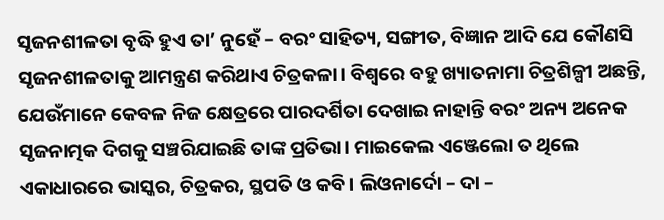ସୃଜନଶୀଳତା ବୃଦ୍ଧି ହୁଏ ତା’ ନୁହେଁ – ବରଂ ସାହିତ୍ୟ, ସଙ୍ଗୀତ, ବିଜ୍ଞାନ ଆଦି ଯେ କୌଣସି ସୃଜନଶୀଳତାକୁ ଆମନ୍ତ୍ରଣ କରିଥାଏ ଚିତ୍ରକଳା। ବିଶ୍ୱରେ ବହୁ ଖ୍ୟାତନାମା ଚିତ୍ରଶିଳ୍ପୀ ଅଛନ୍ତି, ଯେଉଁମାନେ କେବଳ ନିଜ କ୍ଷେତ୍ରରେ ପାରଦର୍ଶିତା ଦେଖାଇ ନାହାନ୍ତି ବରଂ ଅନ୍ୟ ଅନେକ ସୃଜନାତ୍ମକ ଦିଗକୁ ସଞ୍ଚରିଯାଇଛି ତାଙ୍କ ପ୍ରତିଭା। ମାଇକେଲ ଏଞ୍ଜେଲୋ ତ ଥିଲେ ଏକାଧାରରେ ଭାସ୍କର, ଚିତ୍ରକର, ସ୍ଥପତି ଓ କବି। ଲିଓନାର୍ଦୋ – ଦା –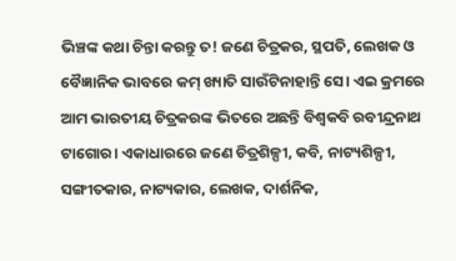ଭିଞ୍ଚଙ୍କ କଥା ଚିନ୍ତା କରନ୍ତୁ ତ! ଜଣେ ଚିତ୍ରକର, ସ୍ଥପତି, ଲେଖକ ଓ ବୈଜ୍ଞାନିକ ଭାବରେ କମ୍‌ ଖ୍ୟାତି ସାଉଁଟିନାହାନ୍ତି ସେ। ଏଇ କ୍ରମରେ ଆମ ଭାରତୀୟ ଚିତ୍ରକରଙ୍କ ଭିତରେ ଅଛନ୍ତି ବିଶ୍ୱକବି ରବୀନ୍ଦ୍ରନାଥ ଟାଗୋର। ଏକାଧାରରେ ଜଣେ ଚିତ୍ରଶିଳ୍ପୀ, କବି, ନାଟ୍ୟଶିଳ୍ପୀ, ସଙ୍ଗୀତକାର, ନାଟ୍ୟକାର, ଲେଖକ, ଦାର୍ଶନିକ,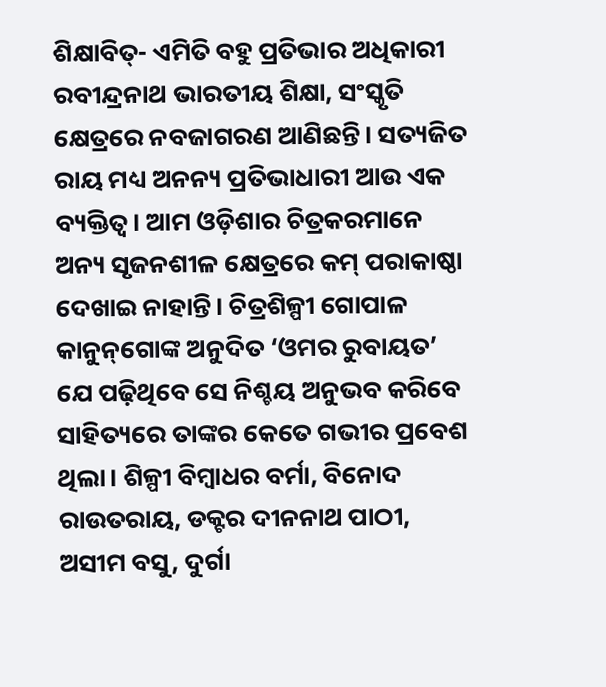ଶିକ୍ଷାବିତ୍‌- ଏମିତି ବହୁ ପ୍ରତିଭାର ଅଧିକାରୀ ରବୀନ୍ଦ୍ରନାଥ ଭାରତୀୟ ଶିକ୍ଷା, ସଂସ୍କୃତି କ୍ଷେତ୍ରରେ ନବଜାଗରଣ ଆଣିଛନ୍ତି। ସତ୍ୟଜିତ ରାୟ ମଧ୍ୟ ଅନନ୍ୟ ପ୍ରତିଭାଧାରୀ ଆଉ ଏକ ବ୍ୟକ୍ତିତ୍ୱ। ଆମ ଓଡ଼ିଶାର ଚିତ୍ରକରମାନେ ଅନ୍ୟ ସୃଜନଶୀଳ କ୍ଷେତ୍ରରେ କମ୍‌ ପରାକାଷ୍ଠା ଦେଖାଇ ନାହାନ୍ତି। ଚିତ୍ରଶିଳ୍ପୀ ଗୋପାଳ କାନୁନ୍‌ଗୋଙ୍କ ଅନୁଦିତ ‘ଓମର ରୁବାୟତ’ ଯେ ପଢ଼ିଥିବେ ସେ ନିଶ୍ଚୟ ଅନୁଭବ କରିବେ ସାହିତ୍ୟରେ ତାଙ୍କର କେତେ ଗଭୀର ପ୍ରବେଶ ଥିଲା। ଶିଳ୍ପୀ ବିମ୍ବାଧର ବର୍ମା, ବିନୋଦ ରାଉତରାୟ, ଡକ୍ଟର ଦୀନନାଥ ପାଠୀ, ଅସୀମ ବସୁ, ଦୁର୍ଗା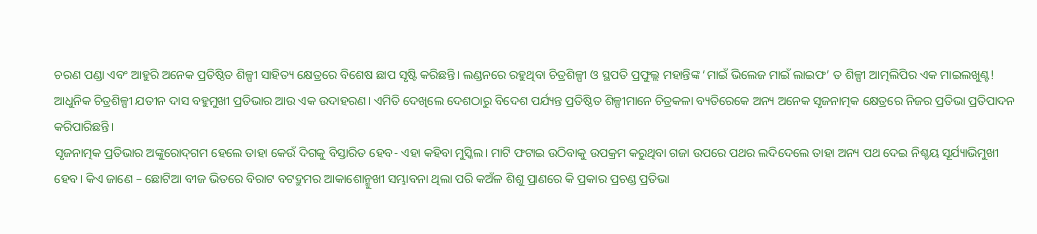ଚରଣ ପଣ୍ଡା ଏବଂ ଆହୁରି ଅନେକ ପ୍ରତିଷ୍ଠିତ ଶିଳ୍ପୀ ସାହିତ୍ୟ କ୍ଷେତ୍ରରେ ବିଶେଷ ଛାପ ସୃଷ୍ଟି କରିଛନ୍ତି। ଲଣ୍ଡନରେ ରହୁଥିବା ଚିତ୍ରଶିଳ୍ପୀ ଓ ସ୍ଥପତି ପ୍ରଫୁଲ୍ଲ ମହାନ୍ତିଙ୍କ ‘ମାଇଁ ଭିଲେଜ ମାଇଁ ଲାଇଫ’ ତ ଶିଳ୍ପୀ ଆତ୍ମଲିପିର ଏକ ମାଇଲଖୁଣ୍ଟ!
ଆଧୁନିକ ଚିତ୍ରଶିଳ୍ପୀ ଯତୀନ ଦାସ ବହୁମୁଖୀ ପ୍ରତିଭାର ଆଉ ଏକ ଉଦାହରଣ। ଏମିତି ଦେଖିଲେ ଦେଶଠାରୁ ବିଦେଶ ପର୍ଯ୍ୟନ୍ତ ପ୍ରତିଷ୍ଠିତ ଶିଳ୍ପୀମାନେ ଚିତ୍ରକଳା ବ୍ୟତିରେକେ ଅନ୍ୟ ଅନେକ ସୃଜନାତ୍ମକ କ୍ଷେତ୍ରରେ ନିଜର ପ୍ରତିଭା ପ୍ରତିପାଦନ କରିପାରିଛନ୍ତି।
ସୃଜନାତ୍ମକ ପ୍ରତିଭାର ଅଙ୍କୁରୋଦ୍‌ଗମ ହେଲେ ତାହା କେଉଁ ଦିଗକୁ ବିସ୍ତାରିତ ହେବ- ଏହା କହିବା ମୁସ୍କିଲ। ମାଟି ଫଟାଇ ଉଠିବାକୁ ଉପକ୍ରମ କରୁଥିବା ଗଜା ଉପରେ ପଥର ଲଦିଦେଲେ ତାହା ଅନ୍ୟ ପଥ ଦେଇ ନିଶ୍ଚୟ ସୂର୍ଯ୍ୟାଭିମୁଖୀ ହେବ। କିଏ ଜାଣେ – ଛୋଟିଆ ବୀଜ ଭିତରେ ବିରାଟ ବଟଦ୍ରୁମର ଆକାଶୋନ୍ମୁଖୀ ସମ୍ଭାବନା ଥିଲା ପରି କଅଁଳ ଶିଶୁ ପ୍ରାଣରେ କି ପ୍ରକାର ପ୍ରଚଣ୍ଡ ପ୍ରତିଭା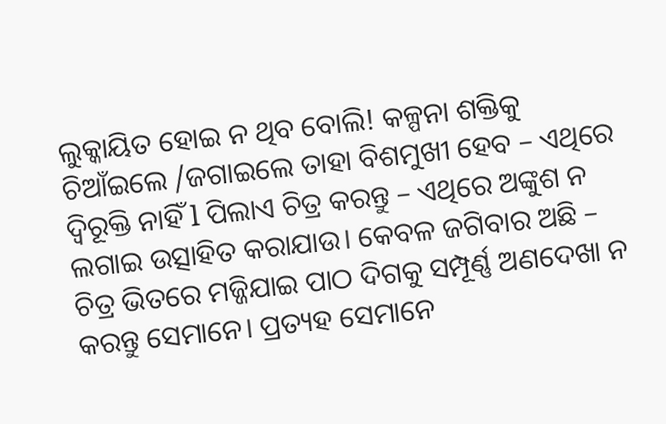ଲୁକ୍କାୟିତ ହୋଇ ନ ଥିବ ବୋଲି! କଳ୍ପନା ଶକ୍ତିକୁ ଚିଆଁଇଲେ /ଜଗାଇଲେ ତାହା ବିଶମୁଖୀ ହେବ – ଏଥିରେ ଦ୍ବିରୂକ୍ତି ନାହିଁ l ପିଲାଏ ଚିତ୍ର କରନ୍ତୁ – ଏଥିରେ ଅଙ୍କୁଶ ନ ଲଗାଇ ଉତ୍ସାହିତ କରାଯାଉ। କେବଳ ଜଗିବାର ଅଛି – ଚିତ୍ର ଭିତରେ ମଜ୍ଜିଯାଇ ପାଠ ଦିଗକୁ ସମ୍ପୂର୍ଣ୍ଣ ଅଣଦେଖା ନ କରନ୍ତୁ ସେମାନେ। ପ୍ରତ୍ୟହ ସେମାନେ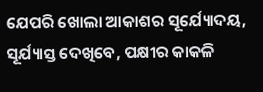ଯେପରି ଖୋଲା ଆକାଶର ସୂର୍ଯ୍ୟୋଦୟ, ସୂର୍ଯ୍ୟାସ୍ତ ଦେଖିବେ, ପକ୍ଷୀର କାକଳି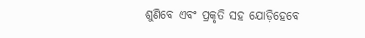ଶୁଣିବେ ଏବଂ ପ୍ରକୃତି ସହ ଯୋଡ଼ିହେବେ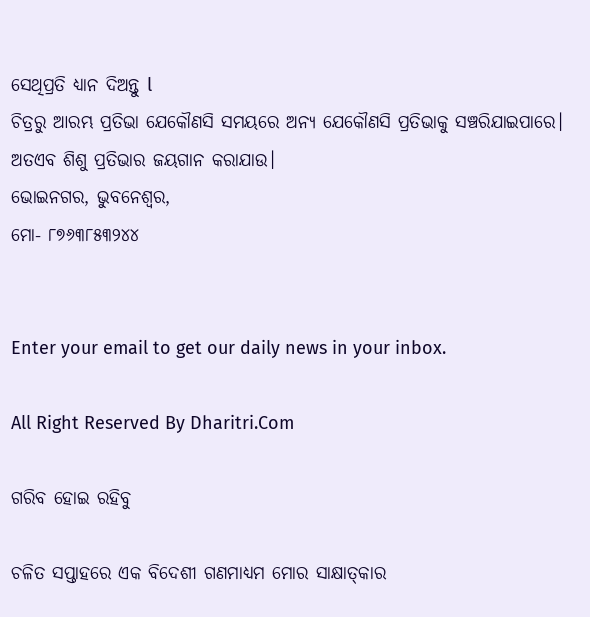ସେଥିପ୍ରତି ଧ୍ୟାନ ଦିଅନ୍ତୁ l
ଚିତ୍ରରୁ ଆରମ୍ଭ ପ୍ରତିଭା ଯେକୌଣସି ସମୟରେ ଅନ୍ୟ ଯେକୌଣସି ପ୍ରତିଭାକୁ ସଞ୍ଚରିଯାଇପାରେ। ଅତଏବ ଶିଶୁ ପ୍ରତିଭାର ଜୟଗାନ କରାଯାଉ।
ଭୋଇନଗର, ଭୁବନେଶ୍ୱର,
ମୋ- ୮୭୬୩୮୫୩୨୪୪


Enter your email to get our daily news in your inbox.

All Right Reserved By Dharitri.Com

ଗରିବ ହୋଇ ରହିବୁ

ଚଳିତ ସପ୍ତାହରେ ଏକ ବିଦେଶୀ ଗଣମାଧ୍ୟମ ମୋର ସାକ୍ଷାତ୍‌କାର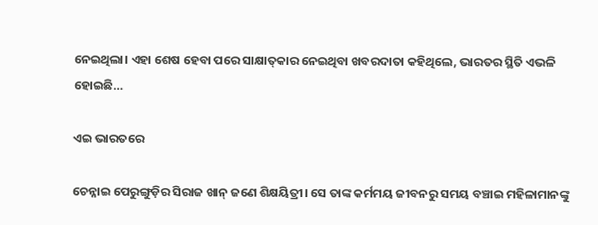ନେଇଥିଲା। ଏହା ଶେଷ ହେବା ପରେ ସାକ୍ଷାତ୍‌କାର ନେଇଥିବା ଖବରଦାତା କହିଥିଲେ, ଭାରତର ସ୍ଥିତି ଏଭଳି ହୋଇଛି…

ଏଇ ଭାରତରେ

ଚେନ୍ନାଇ ପେରୁଙ୍ଗୁଡ଼ିର ସିରାଜ ଖାନ୍‌ ଜଣେ ଶିକ୍ଷୟିତ୍ରୀ। ସେ ତାଙ୍କ କର୍ମମୟ ଜୀବନରୁ ସମୟ ବଞ୍ଚାଇ ମହିଳାମାନଙ୍କୁ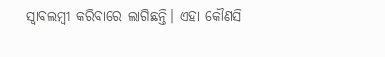ସ୍ବାବଲମ୍ବୀ କରିବାରେ ଲାଗିଛନ୍ତି। ଏହା କୌଣସି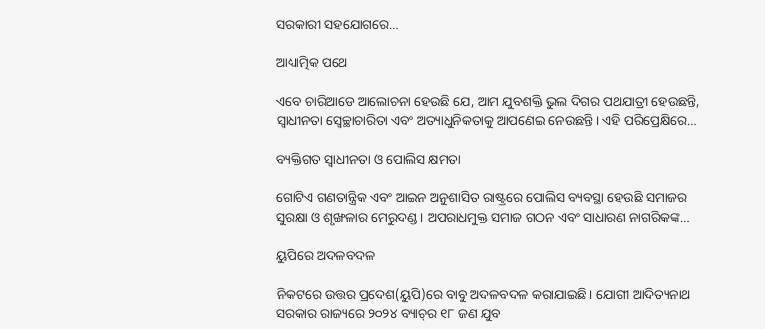ସରକାରୀ ସହଯୋଗରେ…

ଆଧ୍ୟାତ୍ମିକ ପଥେ

ଏବେ ଚାରିଆଡେ ଆଲୋଚନା ହେଉଛି ଯେ, ଆମ ଯୁବଶକ୍ତି ଭୁଲ ଦିଗର ପଥଯାତ୍ରୀ ହେଉଛନ୍ତି, ସ୍ବାଧୀନତା ସ୍ବେଚ୍ଛାଚାରିତା ଏବଂ ଅତ୍ୟାଧୁନିକତାକୁ ଆପଣେଇ ନେଉଛନ୍ତି। ଏହି ପରିପ୍ରେକ୍ଷିରେ…

ବ୍ୟକ୍ତିଗତ ସ୍ବାଧୀନତା ଓ ପୋଲିସ କ୍ଷମତା

ଗୋଟିଏ ଗଣତାନ୍ତ୍ରିକ ଏବଂ ଆଇନ ଅନୁଶାସିତ ରାଷ୍ଟ୍ରରେ ପୋଲିସ ବ୍ୟବସ୍ଥା ହେଉଛି ସମାଜର ସୁରକ୍ଷା ଓ ଶୃଙ୍ଖଳାର ମେରୁଦଣ୍ଡ। ଅପରାଧମୁକ୍ତ ସମାଜ ଗଠନ ଏବଂ ସାଧାରଣ ନାଗରିକଙ୍କ…

ୟୁପିରେ ଅଦଳବଦଳ

ନିକଟରେ ଉତ୍ତର ପ୍ରଦେଶ(ୟୁପି)ରେ ବାବୁ ଅଦଳବଦଳ କରାଯାଇଛି। ଯୋଗୀ ଆଦିତ୍ୟନାଥ ସରକାର ରାଜ୍ୟରେ ୨୦୨୪ ବ୍ୟାଚ୍‌ର ୧୮ ଜଣ ଯୁବ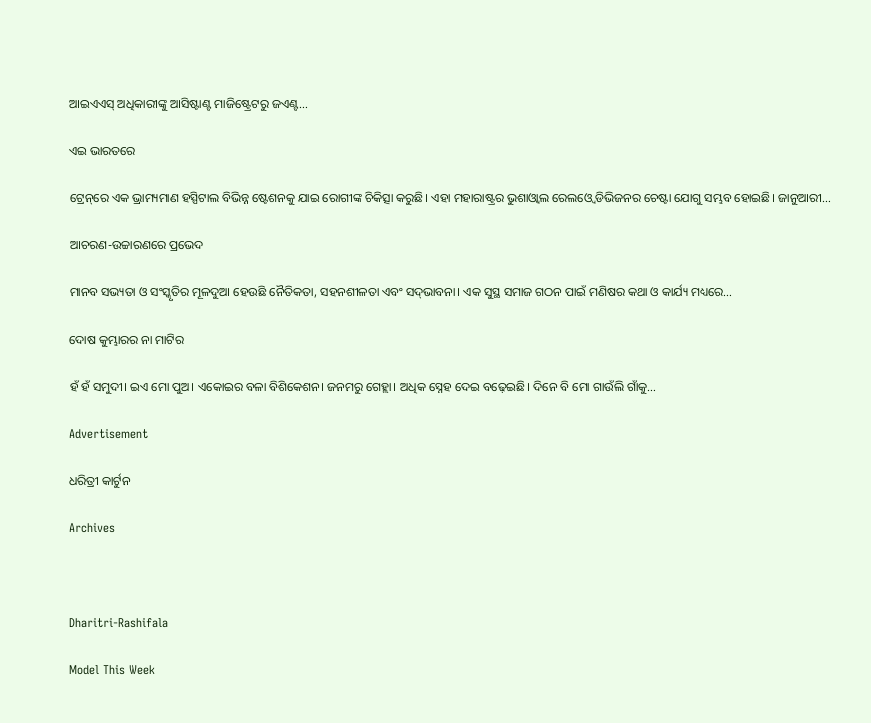ଆଇଏଏସ୍‌ ଅଧିକାରୀଙ୍କୁ ଆସିଷ୍ଟାଣ୍ଟ ମାଜିଷ୍ଟ୍ରେଟରୁ ଜଏଣ୍ଟ…

ଏଇ ଭାରତରେ

ଟ୍ରେନ୍‌ରେ ଏକ ଭ୍ରାମ୍ୟମାଣ ହସ୍ପିଟାଲ ବିଭିନ୍ନ ଷ୍ଟେଶନକୁ ଯାଇ ରୋଗୀଙ୍କ ଚିକିତ୍ସା କରୁଛି। ଏହା ମହାରାଷ୍ଟ୍ରର ଭୁଶାଓ୍ବାଲ ରେଲଓ୍ବେ ଡିଭିଜନର ଚେଷ୍ଟା ଯୋଗୁ ସମ୍ଭବ ହୋଇଛି। ଜାନୁଆରୀ…

ଆଚରଣ-ଉଚ୍ଚାରଣରେ ପ୍ରଭେଦ

ମାନବ ସଭ୍ୟତା ଓ ସଂସ୍କୃତିର ମୂଳଦୁଆ ହେଉଛି ନୈତିକତା, ସହନଶୀଳତା ଏବଂ ସଦ୍‌ଭାବନା। ଏକ ସୁସ୍ଥ ସମାଜ ଗଠନ ପାଇଁ ମଣିଷର କଥା ଓ କାର୍ଯ୍ୟ ମଧ୍ୟରେ…

ଦୋଷ କୁମ୍ଭାରର ନା ମାଟିର

ହଁ ହଁ ସମୁଦୀ। ଇଏ ମୋ ପୁଅ। ଏକୋଇର ବଳା ବିଶିକେଶନ। ଜନମରୁ ଗେହ୍ଲା। ଅଧିକ ସ୍ନେହ ଦେଇ ବଢ଼େଇଛି। ଦିନେ ବି ମୋ ଗାଉଁଲି ଗାଁକୁ…

Advertisement

ଧରିତ୍ରୀ କାର୍ଟୁନ

Archives



Dharitri-Rashifala

Model This Week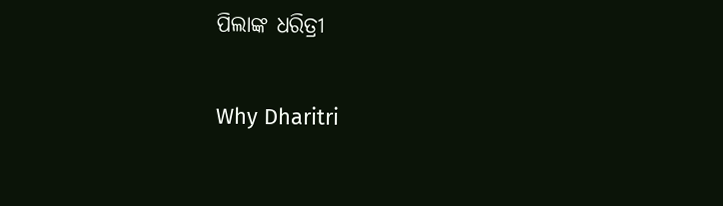ପିଲାଙ୍କ ଧରିତ୍ରୀ

Why Dharitri